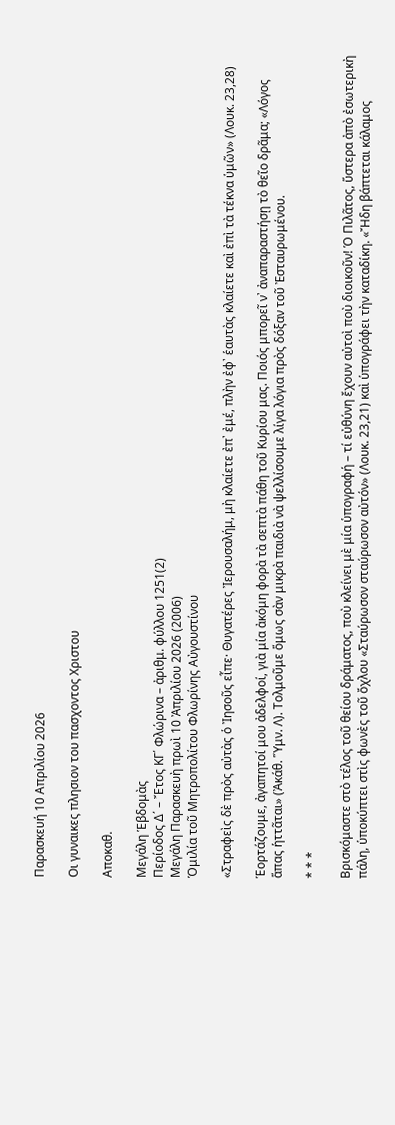Παρασκευή 10 Απριλίου 2026

Οι γυναικες πλησιον του πασχοντος Χριστου

Αποκαθ.

Μεγάλη Ἑβδομὰς
Περίοδος Δ΄ – Ἔτος ΚΓ΄ Φλώρινα – ἀριθμ. φύλλου 1251(2)
Μεγάλη Παρασκευὴ πρωὶ 10 Ἀπριλίου 2026 (2006)
Ὁμιλία τοῦ Μητροπολίτου Φλωρίνης Αὐγουστίνου

«Στραφεὶς δὲ πρὸς αὐτὰς ὁ Ἰησοῦς εἶπε· Θυγατέρες Ἰερουσαλήμ, μὴ κλαίετε ἐπ᾿ ἐμέ, πλὴν ἐφ᾿ ἑαυτὰς κλαίετε καὶ ἐπὶ τὰ τέκνα ὑμῶν» (Λουκ. 23,28)

Ἑορτάζουμε, ἀγαπητοί μου ἀδελφοί, γιὰ μία ἀκόμη φορὰ τὰ σεπτὰ πάθη τοῦ Κυρίου μας. Ποιός μπορεῖ ν᾿ ἀναπαραστήσῃ τὸ θεῖο δρᾶμα; «Λόγος ἅπας ἡττᾶται» (Ἀκάθ. Ὕμν. Λ). Τολμοῦμε ὅμως σὰν μικρὰ παιδιὰ νὰ ψελλίσουμε λίγα λόγια πρὸς δόξαν τοῦ Ἐσταυρωμένου.

* * *

Βρισκόμαστε στὸ τέλος τοῦ θείου δράματος, ποὺ κλείνει μὲ μία ὑπογραφή – τί εὐθύνη ἔχουν αὐτοὶ ποὺ διοικοῦν! Ὁ Πιλᾶτος, ὕστερα ἀπὸ ἐσωτερικὴ πάλη, ὑποκύπτει στὶς φωνὲς τοῦ ὄχλου «Σταύρωσον σταύρωσον αὐτόν» (Λουκ. 23,21) καὶ ὑπογράφει τὴν καταδίκη. «Ἤδη βάπτεται κάλαμος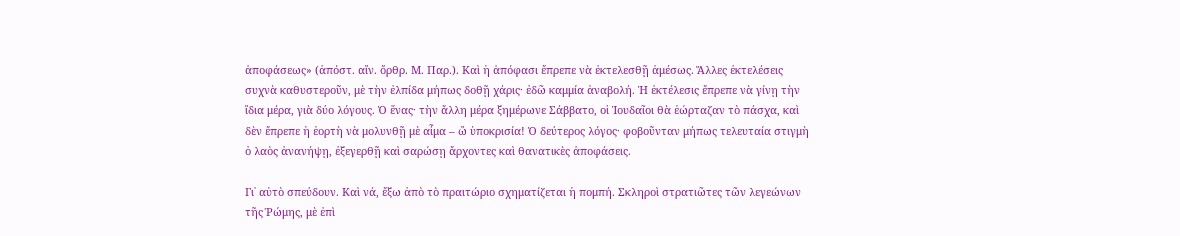ἀποφάσεως» (ἀπόστ. αἴν. ὄρθρ. Μ. Παρ.). Καὶ ἡ ἀπόφασι ἔπρεπε νὰ ἐκτελεσθῇ ἀμέσως. Ἄλλες ἐκτελέσεις συχνὰ καθυστεροῦν, μὲ τὴν ἐλπίδα μήπως δοθῇ χάρις· ἐδῶ καμμία ἀναβολή. Ἡ ἐκτέλεσις ἔπρεπε νὰ γίνῃ τὴν ἴδια μέρα, γιὰ δύο λόγους. Ὁ ἕνας· τὴν ἄλλη μέρα ξημέρωνε Σάββατο, οἱ Ἰουδαῖοι θὰ ἑώρταζαν τὸ πάσχα, καὶ δὲν ἔπρεπε ἡ ἑορτὴ νὰ μολυνθῇ μὲ αἷμα – ὤ ὑποκρισία! Ὁ δεύτερος λόγος· φοβοῦνταν μήπως τελευταία στιγμὴ ὁ λαὸς ἀνανήψῃ, ἐξεγερθῇ καὶ σαρώσῃ ἄρχοντες καὶ θανατικὲς ἀποφάσεις.

Γι᾿ αὐτὸ σπεύδουν. Καὶ νά, ἔξω ἀπὸ τὸ πραιτώριο σχηματίζεται ἡ πομπή. Σκληροὶ στρατιῶτες τῶν λεγεώνων τῆς Ῥώμης, μὲ ἐπὶ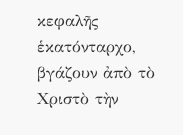κεφαλῆς ἑκατόνταρχο, βγάζουν ἀπὸ τὸ Χριστὸ τὴν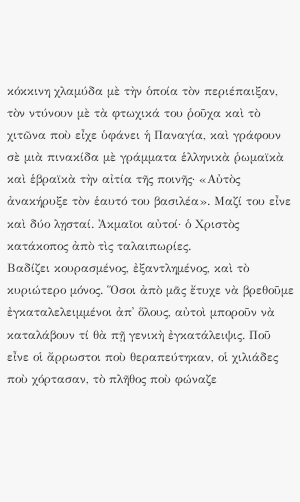κόκκινη χλαμύδα μὲ τὴν ὁποία τὸν περιέπαιξαν, τὸν ντύνουν μὲ τὰ φτωχικά του ῥοῦχα καὶ τὸ χιτῶνα ποὺ εἶχε ὑφάνει ἡ Παναγία, καὶ γράφουν σὲ μιὰ πινακίδα μὲ γράμματα ἑλληνικὰ ῥωμαϊκὰ καὶ ἑβραϊκὰ τὴν αἰτία τῆς ποινῆς· «Αὐτὸς ἀνακήρυξε τὸν ἑαυτό του βασιλέα». Μαζί του εἶνε καὶ δύο λῃσταί. Ἀκμαῖοι αὐτοί· ὁ Χριστὸς κατάκοπος ἀπὸ τὶς ταλαιπωρίες.
Βαδίζει κουρασμένος, ἐξαντλημένος, καὶ τὸ κυριώτερο μόνος. Ὅσοι ἀπὸ μᾶς ἔτυχε νὰ βρεθοῦμε ἐγκαταλελειμμένοι ἀπ᾿ ὅλους, αὐτοὶ μποροῦν νὰ καταλάβουν τί θὰ πῇ γενικὴ ἐγκατάλειψις. Ποῦ εἶνε οἱ ἄρρωστοι ποὺ θεραπεύτηκαν, οἱ χιλιάδες ποὺ χόρτασαν, τὸ πλῆθος ποὺ φώναζε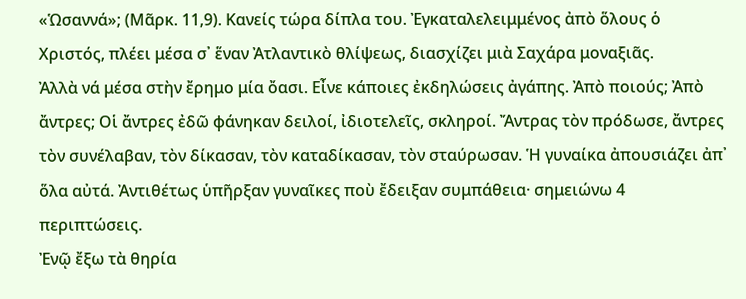«Ὡσαννά»; (Μᾶρκ. 11,9). Κανείς τώρα δίπλα του. Ἐγκαταλελειμμένος ἀπὸ ὅλους ὁ Χριστός, πλέει μέσα σ᾿ ἕναν Ἀτλαντικὸ θλίψεως, διασχίζει μιὰ Σαχάρα μοναξιᾶς.
Ἀλλὰ νά μέσα στὴν ἔρημο μία ὄασι. Εἶνε κάποιες ἐκδηλώσεις ἀγάπης. Ἀπὸ ποιούς; Ἀπὸ ἄντρες; Οἱ ἄντρες ἐδῶ φάνηκαν δειλοί, ἰδιοτελεῖς, σκληροί. Ἄντρας τὸν πρόδωσε, ἄντρες τὸν συνέλαβαν, τὸν δίκασαν, τὸν καταδίκασαν, τὸν σταύρωσαν. Ἡ γυναίκα ἀπουσιάζει ἀπ᾿ ὅλα αὐτά. Ἀντιθέτως ὑπῆρξαν γυναῖκες ποὺ ἔδειξαν συμπάθεια· σημειώνω 4 περιπτώσεις.
Ἐνῷ ἔξω τὰ θηρία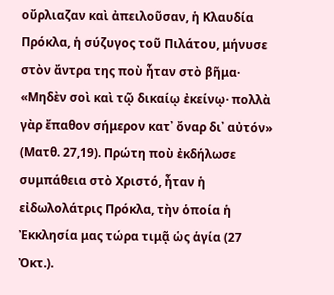οὔρλιαζαν καὶ ἀπειλοῦσαν, ἡ Κλαυδία Πρόκλα, ἡ σύζυγος τοῦ Πιλάτου, μήνυσε στὸν ἄντρα της ποὺ ἦταν στὸ βῆμα· «Μηδὲν σοὶ καὶ τῷ δικαίῳ ἐκείνῳ· πολλὰ γὰρ ἔπαθον σήμερον κατ᾿ ὄναρ δι᾿ αὐτόν» (Ματθ. 27,19). Πρώτη ποὺ ἐκδήλωσε συμπάθεια στὸ Χριστό, ἦταν ἡ εἰδωλολάτρις Πρόκλα, τὴν ὁποία ἡ Ἐκκλησία μας τώρα τιμᾷ ὡς ἁγία (27 Ὀκτ.).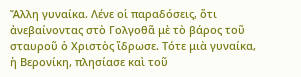Ἄλλη γυναίκα. Λένε οἱ παραδόσεις, ὅτι ἀνεβαίνοντας στὸ Γολγοθᾶ μὲ τὸ βάρος τοῦ σταυροῦ ὁ Χριστὸς ἵδρωσε. Τότε μιὰ γυναίκα, ἡ Βερονίκη, πλησίασε καὶ τοῦ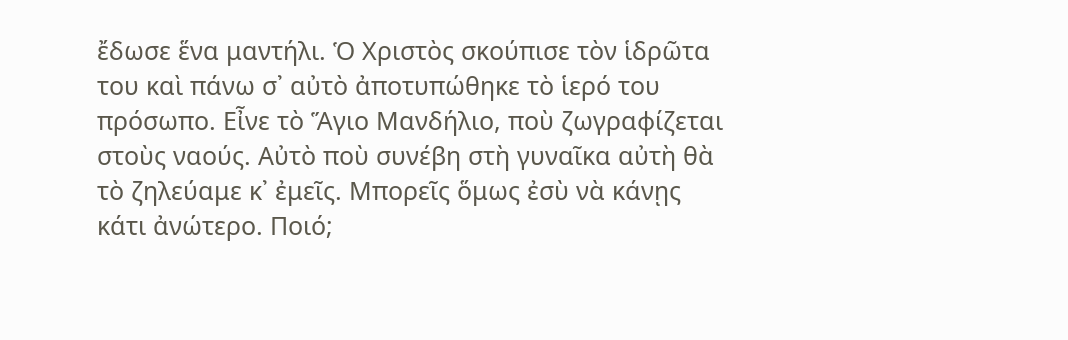ἔδωσε ἕνα μαντήλι. Ὁ Χριστὸς σκούπισε τὸν ἱδρῶτα του καὶ πάνω σ᾿ αὐτὸ ἀποτυπώθηκε τὸ ἱερό του πρόσωπο. Εἶνε τὸ Ἅγιο Μανδήλιο, ποὺ ζωγραφίζεται στοὺς ναούς. Αὐτὸ ποὺ συνέβη στὴ γυναῖκα αὐτὴ θὰ τὸ ζηλεύαμε κ᾿ ἐμεῖς. Μπορεῖς ὅμως ἐσὺ νὰ κάνῃς κάτι ἀνώτερο. Ποιό;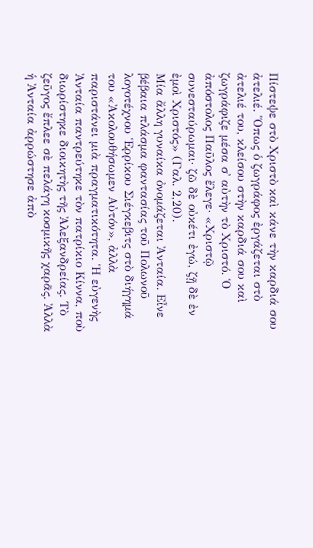Πίστεψε στὸ Χριστὸ καὶ κάνε τὴν καρδιά σου ἀτελιέ. Ὅπως ὁ ζωγράφος ἐργάζεται στὸ ἀτελιέ του, κλείσου στὴν καρδιά σου καὶ ζωγράφιζε μέσα σ᾿ αὐτὴν τὸ Χριστό. Ὁ ἀπόστολος Παῦλος ἔλεγε· «Χριστῷ συνεσταύρωμαι· ζῶ δὲ οὐκέτι ἐγώ, ζῇ δὲ ἐν ἐμοὶ Χριστός» (Γαλ. 2,20).
Μία ἄλλη γυναίκα ὀνομάζεται Ἀνταία. Εἶνε βέβαια πλάσμα φαντασίας τοῦ Πολωνοῦ λογοτέχνου Ἑρρίκου Σιέγκεβιτς στὸ διήγημά του «Ἀκολουθήσωμεν Αὐτόν», ἀλλὰ παριστάνει μιὰ πραγματικότητα. Ἡ εὐγενὴς Ἀνταία παντρεύτηκε τὸν πατρίκιο Κίννα, ποὺ διωρίστηκε διοικητὴς τῆς Ἀλεξανδρείας. Τὸ ζεῦγος ἔπλεε σὲ πελάγη κοσμικῆς χαρᾶς. Ἀλλὰ ἡ Ἀνταία ἀρρώστησε ἀπὸ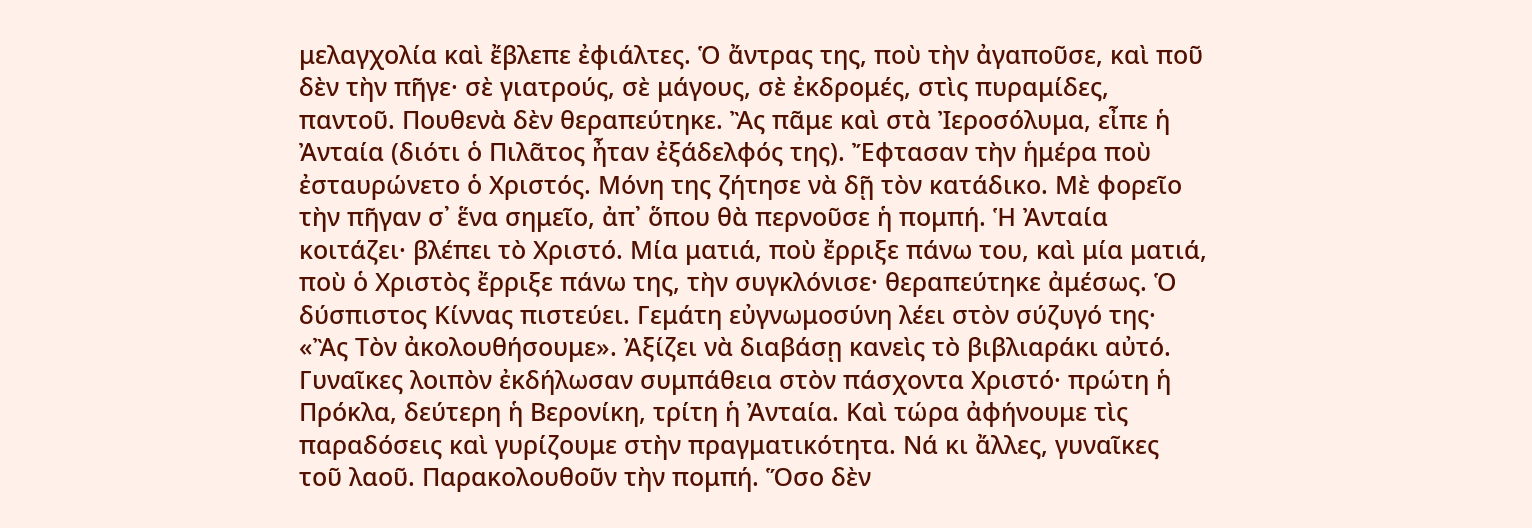μελαγχολία καὶ ἔβλεπε ἐφιάλτες. Ὁ ἄντρας της, ποὺ τὴν ἀγαποῦσε, καὶ ποῦ δὲν τὴν πῆγε· σὲ γιατρούς, σὲ μάγους, σὲ ἐκδρομές, στὶς πυραμίδες, παντοῦ. Πουθενὰ δὲν θεραπεύτηκε. Ἂς πᾶμε καὶ στὰ Ἰεροσόλυμα, εἶπε ἡ Ἀνταία (διότι ὁ Πιλᾶτος ἦταν ἐξάδελφός της). Ἔφτασαν τὴν ἡμέρα ποὺ ἐσταυρώνετο ὁ Χριστός. Μόνη της ζήτησε νὰ δῇ τὸν κατάδικο. Μὲ φορεῖο τὴν πῆγαν σ᾿ ἕνα σημεῖο, ἀπ᾽ ὅπου θὰ περνοῦσε ἡ πομπή. Ἡ Ἀνταία κοιτάζει· βλέπει τὸ Χριστό. Μία ματιά, ποὺ ἔρριξε πάνω του, καὶ μία ματιά, ποὺ ὁ Χριστὸς ἔρριξε πάνω της, τὴν συγκλόνισε· θεραπεύτηκε ἀμέσως. Ὁ δύσπιστος Κίννας πιστεύει. Γεμάτη εὐγνωμοσύνη λέει στὸν σύζυγό της· «Ἂς Τὸν ἀκολουθήσουμε». Ἀξίζει νὰ διαβάσῃ κανεὶς τὸ βιβλιαράκι αὐτό.
Γυναῖκες λοιπὸν ἐκδήλωσαν συμπάθεια στὸν πάσχοντα Χριστό· πρώτη ἡ Πρόκλα, δεύτερη ἡ Βερονίκη, τρίτη ἡ Ἀνταία. Καὶ τώρα ἀφήνουμε τὶς παραδόσεις καὶ γυρίζουμε στὴν πραγματικότητα. Νά κι ἄλλες, γυναῖκες τοῦ λαοῦ. Παρακολουθοῦν τὴν πομπή. Ὅσο δὲν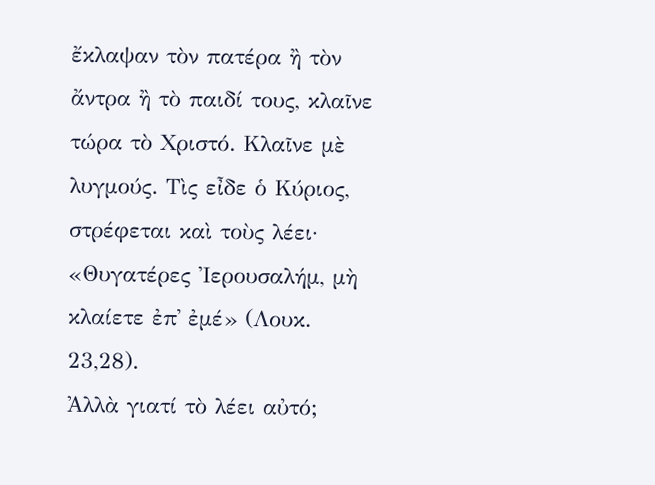ἔκλαψαν τὸν πατέρα ἢ τὸν ἄντρα ἢ τὸ παιδί τους, κλαῖνε τώρα τὸ Χριστό. Κλαῖνε μὲ λυγμούς. Τὶς εἶδε ὁ Κύριος, στρέφεται καὶ τοὺς λέει· «Θυγατέρες Ἰερουσαλήμ, μὴ κλαίετε ἐπ᾿ ἐμέ» (Λουκ. 23,28).
Ἀλλὰ γιατί τὸ λέει αὐτό;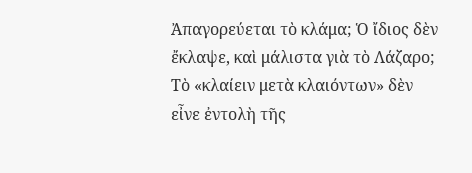Ἀπαγορεύεται τὸ κλάμα; Ὁ ἴδιος δὲν ἔκλαψε, καὶ μάλιστα γιὰ τὸ Λάζαρο; Τὸ «κλαίειν μετὰ κλαιόντων» δὲν εἶνε ἐντολὴ τῆς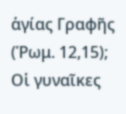ἁγίας Γραφῆς (Ῥωμ. 12,15);
Οἱ γυναῖκες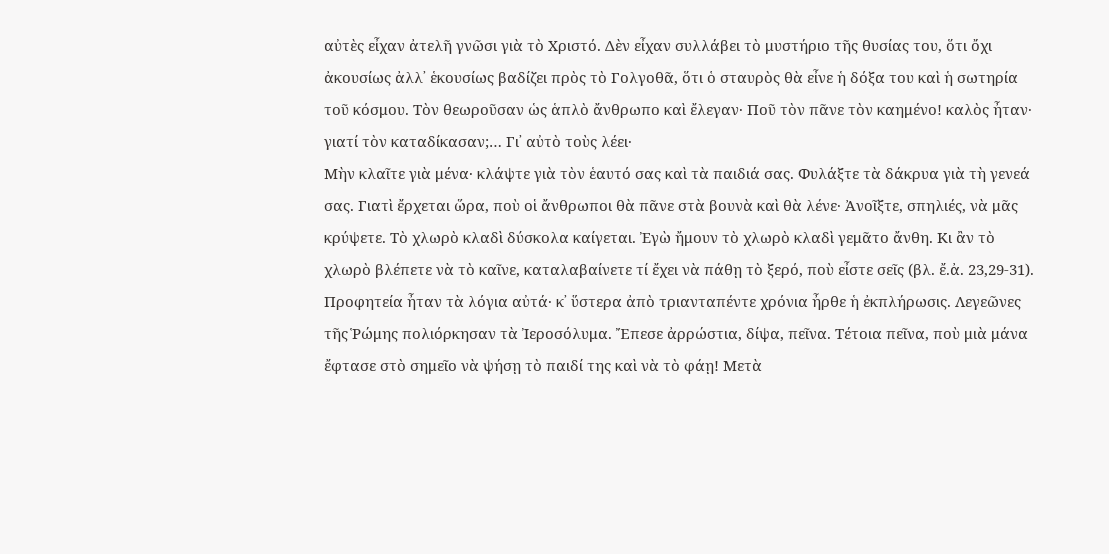αὐτὲς εἶχαν ἀτελῆ γνῶσι γιὰ τὸ Χριστό. Δὲν εἶχαν συλλάβει τὸ μυστήριο τῆς θυσίας του, ὅτι ὄχι ἀκουσίως ἀλλ᾿ ἑκουσίως βαδίζει πρὸς τὸ Γολγοθᾶ, ὅτι ὁ σταυρὸς θὰ εἶνε ἡ δόξα του καὶ ἡ σωτηρία τοῦ κόσμου. Τὸν θεωροῦσαν ὡς ἁπλὸ ἄνθρωπο καὶ ἔλεγαν· Ποῦ τὸν πᾶνε τὸν καημένο! καλὸς ἦταν· γιατί τὸν καταδίκασαν;… Γι᾿ αὐτὸ τοὺς λέει·
Μὴν κλαῖτε γιὰ μένα· κλάψτε γιὰ τὸν ἑαυτό σας καὶ τὰ παιδιά σας. Φυλάξτε τὰ δάκρυα γιὰ τὴ γενεά σας. Γιατὶ ἔρχεται ὥρα, ποὺ οἱ ἄνθρωποι θὰ πᾶνε στὰ βουνὰ καὶ θὰ λένε· Ἀνοῖξτε, σπηλιές, νὰ μᾶς κρύψετε. Τὸ χλωρὸ κλαδὶ δύσκολα καίγεται. Ἐγὼ ἤμουν τὸ χλωρὸ κλαδὶ γεμᾶτο ἄνθη. Κι ἂν τὸ χλωρὸ βλέπετε νὰ τὸ καῖνε, καταλαβαίνετε τί ἔχει νὰ πάθῃ τὸ ξερό, ποὺ εἶστε σεῖς (βλ. ἔ.ἀ. 23,29-31).
Προφητεία ἦταν τὰ λόγια αὐτά· κ᾿ ὕστερα ἀπὸ τριανταπέντε χρόνια ἦρθε ἡ ἐκπλήρωσις. Λεγεῶνες τῆς Ῥώμης πολιόρκησαν τὰ Ἰεροσόλυμα. Ἔπεσε ἀρρώστια, δίψα, πεῖνα. Τέτοια πεῖνα, ποὺ μιὰ μάνα ἔφτασε στὸ σημεῖο νὰ ψήσῃ τὸ παιδί της καὶ νὰ τὸ φάῃ! Μετὰ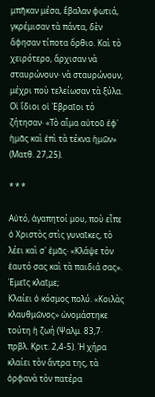μπῆκαν μέσα, ἔβαλαν φωτιά, γκρέμισαν τὰ πάντα, δὲν ἄφησαν τίποτα ὄρθιο. Καὶ τὸ χειρότερο, ἄρχισαν νὰ σταυρώνουν· νὰ σταυρώνουν, μέχρι ποὺ τελείωσαν τὰ ξύλα. Οἱ ἴδιοι οἱ Ἑβραῖοι τὸ ζήτησαν· «Τὸ αἷμα αὐτοῦ ἐφ᾿ ἡμᾶς καὶ ἐπὶ τὰ τέκνα ἡμῶν» (Ματθ. 27,25).

* * *

Αὐτό, ἀγαπητοί μου, ποὺ εἶπε ὁ Χριστὸς στὶς γυναῖκες, τὸ λέει καὶ σ᾿ ἐμᾶς· «Κλάψε τὸν ἑαυτό σας καὶ τὰ παιδιά σας». Ἐμεῖς κλαῖμε;
Κλαίει ὁ κόσμος πολύ. «Κοιλὰς κλαυθμῶνος» ὠνομάστηκε τούτη ἡ ζωή (Ψαλμ. 83,7· πρβλ. Κριτ. 2,4-5). Ἡ χήρα κλαίει τὸν ἄντρα της, τὰ ὀρφανὰ τὸν πατέρα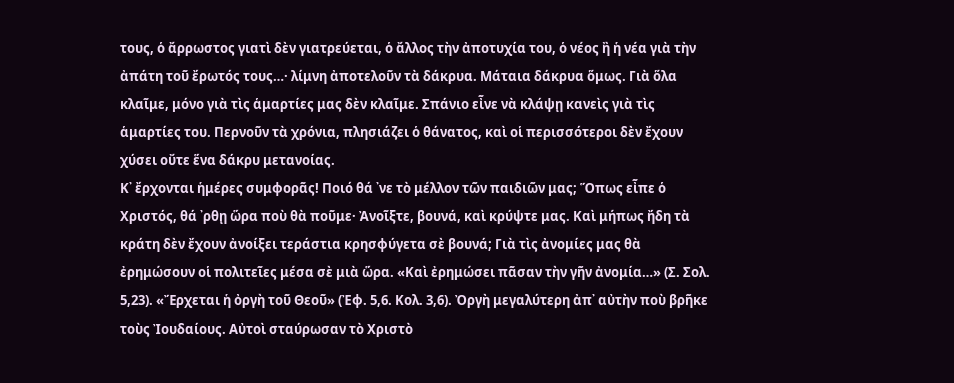τους, ὁ ἄρρωστος γιατὶ δὲν γιατρεύεται, ὁ ἄλλος τὴν ἀποτυχία του, ὁ νέος ἢ ἡ νέα γιὰ τὴν ἀπάτη τοῦ ἔρωτός τους…· λίμνη ἀποτελοῦν τὰ δάκρυα. Μάταια δάκρυα ὅμως. Γιὰ ὅλα κλαῖμε, μόνο γιὰ τὶς ἁμαρτίες μας δὲν κλαῖμε. Σπάνιο εἶνε νὰ κλάψῃ κανεὶς γιὰ τὶς ἁμαρτίες του. Περνοῦν τὰ χρόνια, πλησιάζει ὁ θάνατος, καὶ οἱ περισσότεροι δὲν ἔχουν χύσει οὔτε ἕνα δάκρυ μετανοίας.
Κ᾿ ἔρχονται ἡμέρες συμφορᾶς! Ποιό θά ᾿νε τὸ μέλλον τῶν παιδιῶν μας; Ὅπως εἶπε ὁ Χριστός, θά ᾿ρθῃ ὥρα ποὺ θὰ ποῦμε· Ἀνοῖξτε, βουνά, καὶ κρύψτε μας. Καὶ μήπως ἤδη τὰ κράτη δὲν ἔχουν ἀνοίξει τεράστια κρησφύγετα σὲ βουνά; Γιὰ τὶς ἀνομίες μας θὰ ἐρημώσουν οἱ πολιτεῖες μέσα σὲ μιὰ ὥρα. «Καὶ ἐρημώσει πᾶσαν τὴν γῆν ἀνομία…» (Σ. Σολ. 5,23). «Ἔρχεται ἡ ὀργὴ τοῦ Θεοῦ» (Ἐφ. 5,6. Κολ. 3,6). Ὀργὴ μεγαλύτερη ἀπ᾿ αὐτὴν ποὺ βρῆκε τοὺς Ἰουδαίους. Αὐτοὶ σταύρωσαν τὸ Χριστὸ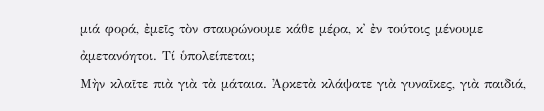μιά φορά, ἐμεῖς τὸν σταυρώνουμε κάθε μέρα, κ᾿ ἐν τούτοις μένουμε ἀμετανόητοι. Τί ὑπολείπεται;
Μὴν κλαῖτε πιὰ γιὰ τὰ μάταια. Ἀρκετὰ κλάψατε γιὰ γυναῖκες, γιὰ παιδιά,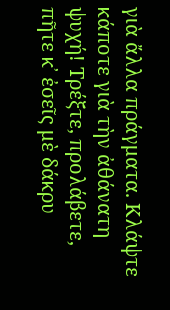γιὰ ἄλλα πράγματα. Κλάψτε κάποτε γιὰ τὴν ἀθάνατη ψυχή! Τρέξτε, προλάβετε, πῆτε κ᾿ ἐσεῖς μὲ δάκρυ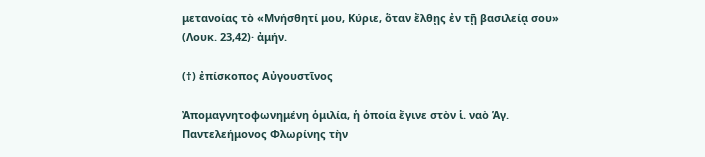μετανοίας τὸ «Μνήσθητί μου, Κύριε, ὅταν ἔλθῃς ἐν τῇ βασιλείᾳ σου» (Λουκ. 23,42)· ἀμήν.

(†) ἐπίσκοπος Αὐγουστῖνος

Ἀπομαγνητοφωνημένη ὁμιλία, ἡ ὁποία ἔγινε στὸν ἱ. ναὸ Ἁγ. Παντελεήμονος Φλωρίνης τὴν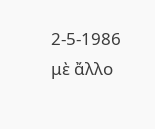2-5-1986 μὲ ἄλλο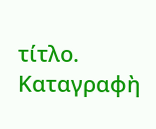τίτλο. Καταγραφὴ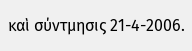καὶ σύντμησις 21-4-2006.